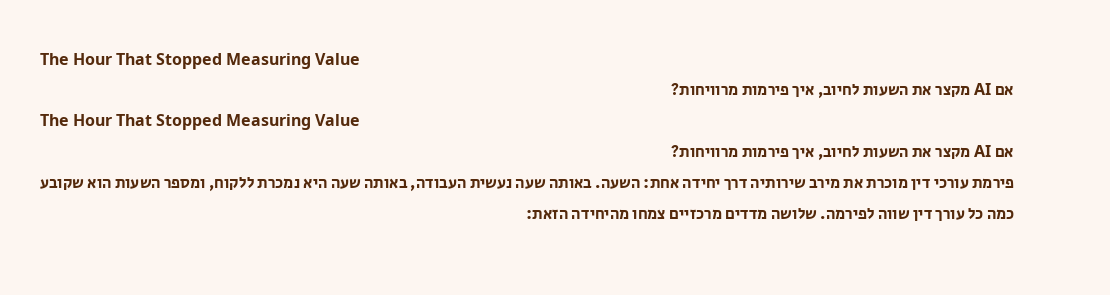The Hour That Stopped Measuring Value
אם AI מקצר את השעות לחיוב, איך פירמות מרוויחות?
The Hour That Stopped Measuring Value
אם AI מקצר את השעות לחיוב, איך פירמות מרוויחות?
פירמת עורכי דין מוכרת את מירב שירותיה דרך יחידה אחת: השעה. באותה שעה נעשית העבודה, באותה שעה היא נמכרת ללקוח, ומספר השעות הוא שקובע כמה כל עורך דין שווה לפירמה. שלושה מדדים מרכזיים צמחו מהיחידה הזאת: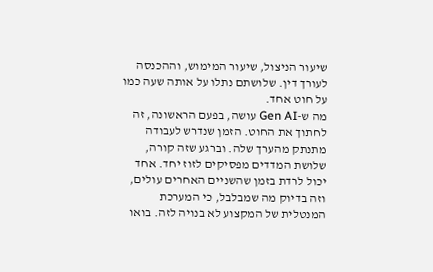שיעור הניצול, שיעור המימוש, וההכנסה לעורך דין. שלושתם נתלו על אותה שעה כמו על חוט אחד.
מה ש-Gen AI עושה, בפעם הראשונה, זה לחתוך את החוט. הזמן שנדרש לעבודה מתנתק מהערך שלה. וברגע שזה קורה, שלושת המדדים מפסיקים לזוז יחד. אחד יכול לרדת בזמן שהשניים האחרים עולים, וזה בדיוק מה שמבלבל, כי המערכת המנטלית של המקצוע לא בנויה לזה. בואו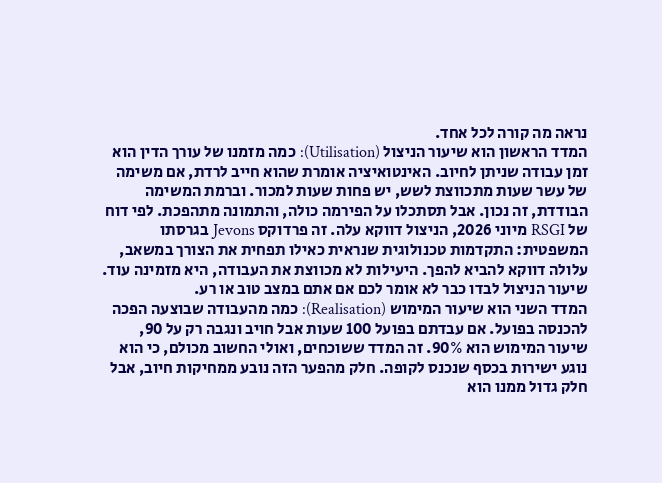נראה מה קורה לכל אחד.
המדד הראשון הוא שיעור הניצול (Utilisation): כמה מזמנו של עורך הדין הוא זמן עבודה שניתן לחיוב. האינטואיציה אומרת שהוא חייב לרדת, אם משימה של עשר שעות מתכווצת לשש, יש פחות שעות למכור. וברמת המשימה הבודדת, זה נכון. אבל תסתכלו על הפירמה כולה, והתמונה מתהפכת. לפי דוח של RSGI מיוני 2026, הניצול דווקא עלה. זה פרדוקס Jevons בגרסתו המשפטית: התקדמות טכנולוגית שנראית כאילו תפחית את הצורך במשאב, עלולה דווקא להביא להפך. היעילות לא מכווצת את העבודה, היא מזמינה עוד. שיעור הניצול לבדו כבר לא אומר לכם אם אתם במצב טוב או רע.
המדד השני הוא שיעור המימוש (Realisation): כמה מהעבודה שבוצעה הפכה להכנסה בפועל. אם עבדתם בפועל 100 שעות אבל חויב ונגבה רק על 90, שיעור המימוש הוא 90%. זה המדד ששוכחים, ואולי החשוב מכולם, כי הוא נוגע ישירות בכסף שנכנס לקופה. חלק מהפער הזה נובע ממחיקות חיוב, אבל חלק גדול ממנו הוא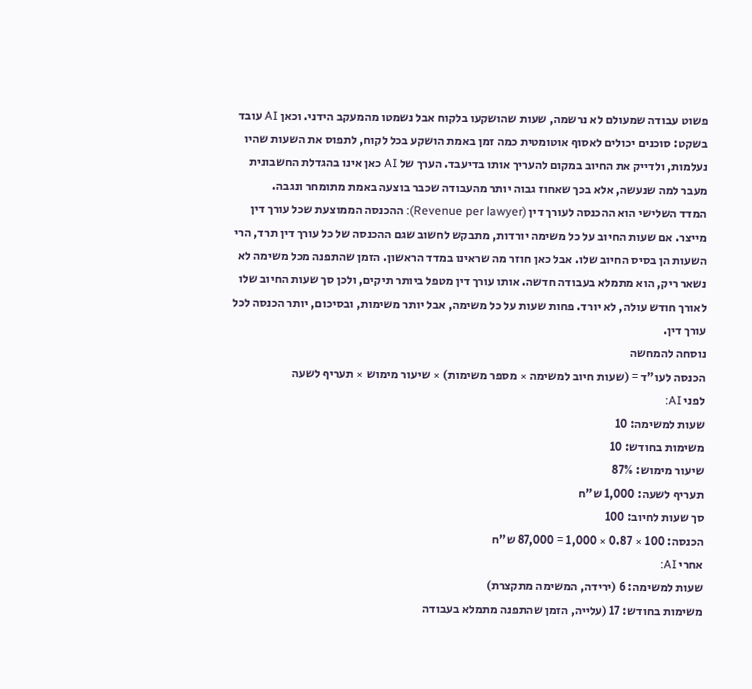פשוט עבודה שמעולם לא נרשמה, שעות שהושקעו בלקוח אבל נשמטו מהמעקב הידני. וכאן AI עובד בשקט: סוכנים יכולים לאסוף אוטומטית כמה זמן באמת הושקע בכל לקוח, לתפוס את השעות שהיו נעלמות, ולדייק את החיוב במקום להעריך אותו בדיעבד. הערך של AI כאן אינו בהגדלת החשבונית מעבר למה שנעשה, אלא בכך שאחוז גבוה יותר מהעבודה שכבר בוצעה באמת מתומחר ונגבה.
המדד השלישי הוא ההכנסה לעורך דין (Revenue per lawyer): ההכנסה הממוצעת שכל עורך דין מייצר. אם שעות החיוב על כל משימה יורדות, מתבקש לחשוב שגם ההכנסה של כל עורך דין תרד, הרי השעות הן בסיס החיוב שלו. אבל כאן חוזר מה שראינו במדד הראשון. הזמן שהתפנה מכל משימה לא נשאר ריק, הוא מתמלא בעבודה חדשה. אותו עורך דין מטפל ביותר תיקים, ולכן סך שעות החיוב שלו לאורך חודש עולה, לא יורד. פחות שעות על כל משימה, אבל יותר משימות, ובסיכום, יותר הכנסה לכל עורך דין.
נוסחה להמחשה
הכנסה לעו"ד = (שעות חיוב למשימה × מספר משימות) × שיעור מימוש × תעריף לשעה
לפני AI:
שעות למשימה: 10
משימות בחודש: 10
שיעור מימוש: 87%
תעריף לשעה: 1,000 ש"ח
סך שעות לחיוב: 100
הכנסה: 100 × 0.87 × 1,000 = 87,000 ש"ח
אחרי AI:
שעות למשימה: 6 (ירידה, המשימה מתקצרת)
משימות בחודש: 17 (עלייה, הזמן שהתפנה מתמלא בעבודה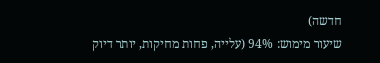חדשה)
שיעור מימוש: 94% (עלייה, פחות מחיקות, יותר דיוק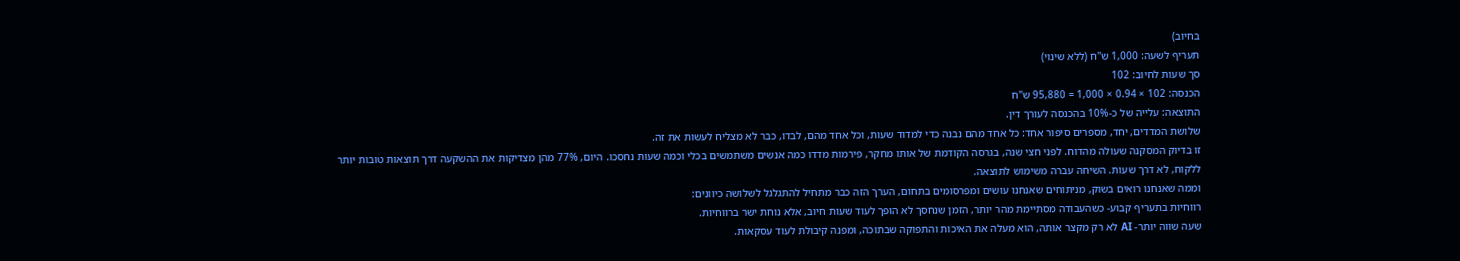בחיוב)
תעריף לשעה: 1,000 ש"ח (ללא שינוי)
סך שעות לחיוב: 102
הכנסה: 102 × 0.94 × 1,000 = 95,880 ש"ח
התוצאה: עלייה של כ-10% בהכנסה לעורך דין.
שלושת המדדים, יחד, מספרים סיפור אחד: כל אחד מהם נבנה כדי למדוד שעות, וכל אחד מהם, לבדו, כבר לא מצליח לעשות את זה.
זו בדיוק המסקנה שעולה מהדוח. לפני חצי שנה, בגרסה הקודמת של אותו מחקר, פירמות מדדו כמה אנשים משתמשים בכלי וכמה שעות נחסכו. היום, 77% מהן מצדיקות את ההשקעה דרך תוצאות טובות יותר ללקוח, לא דרך שעות. השיחה עברה משימוש לתוצאה.
וממה שאנחנו רואים בשוק, מניתוחים שאנחנו עושים ומפרסומים בתחום, הערך הזה כבר מתחיל להתגלגל לשלושה כיוונים:
רווחיות בתעריף קבוע- כשהעבודה מסתיימת מהר יותר, הזמן שנחסך לא הופך לעוד שעות חיוב, אלא נוחת ישר ברווחיות.
שעה שווה יותר- AI לא רק מקצר אותה, הוא מעלה את האיכות והתפוקה שבתוכה, ומפנה קיבולת לעוד עסקאות.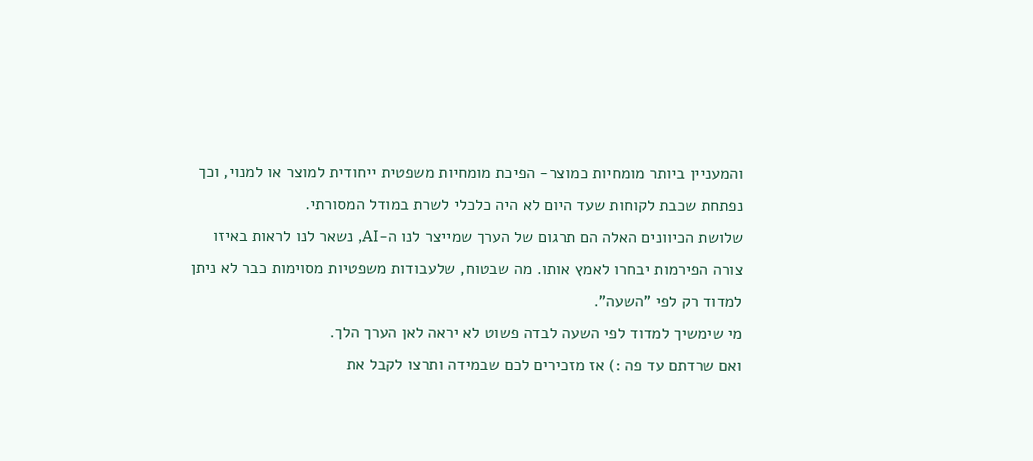והמעניין ביותר מומחיות כמוצר- הפיכת מומחיות משפטית ייחודית למוצר או למנוי, וכך נפתחת שכבת לקוחות שעד היום לא היה כלכלי לשרת במודל המסורתי.
שלושת הכיוונים האלה הם תרגום של הערך שמייצר לנו ה-AI, נשאר לנו לראות באיזו צורה הפירמות יבחרו לאמץ אותו. מה שבטוח, שלעבודות משפטיות מסוימות כבר לא ניתן למדוד רק לפי "השעה".
מי שימשיך למדוד לפי השעה לבדה פשוט לא יראה לאן הערך הלך.
ואם שרדתם עד פה :) אז מזכירים לכם שבמידה ותרצו לקבל את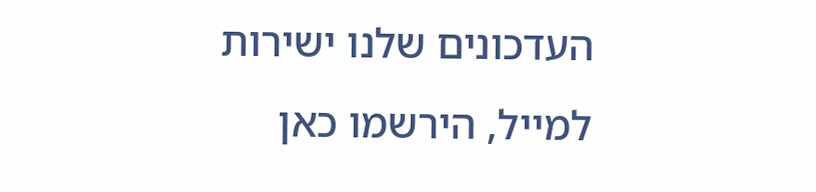העדכונים שלנו ישירות למייל, הירשמו כאן